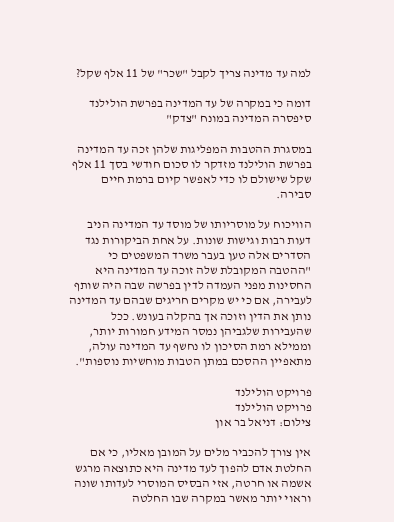למה עד מדינה צריך לקבל "שכר" של 11 אלף שקל?

דומה כי במקרה של עד המדינה בפרשת הולילנד סיפסרה המדינה במונח "צדק"

במסגרת ההטבות המפליגות שלהן זכה עד המדינה בפרשת הולילנד מזדקר לו סכום חודשי בסך 11 אלף שקל שישולם לו כדי לאפשר קיום ברמת חיים סבירה.

הוויכוח על מוסריותו של מוסד עד המדינה הניב דעות רבות וגישות שונות. על אחת הביקורות נגד הסדרים אלה טען בעבר משרד המשפטים כי "ההטבה המקובלת שלה זוכה עד המדינה היא החסינות מפני העמדה לדין בפרשה שבה היה שותף לעבירה, אם כי יש מקרים חריגים שבהם עד המדינה נותן את הדין וזוכה אך בהקלה בעונש. ככל שהעבירות שלגביהן נמסר המידע חמורות יותר, וממילא רמת הסיכון לו נחשף עד המדינה עולה, מתאפיין ההסכם במתן הטבות מוחשיות נוספות".

פרויקט הולילנד
פרויקט הולילנד
צילום: דניאל בר און

אין צורך להכביר מלים על המובן מאליו, כי אם החלטת אדם להפוך לעד מדינה היא כתוצאה מרגש אשמה או חרטה, אזי הבסיס המוסרי לעדותו שונה וראוי יותר מאשר במקרה שבו החלטה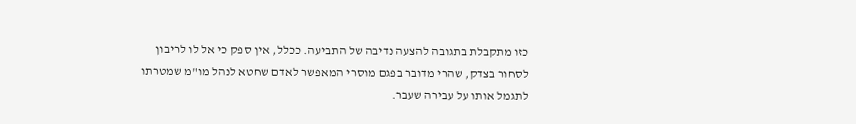כזו מתקבלת בתגובה להצעה נדיבה של התביעה. ככלל, אין ספק כי אל לו לריבון לסחור בצדק, שהרי מדובר בפגם מוסרי המאפשר לאדם שחטא לנהל מו"מ שמטרתו לתגמל אותו על עבירה שעבר.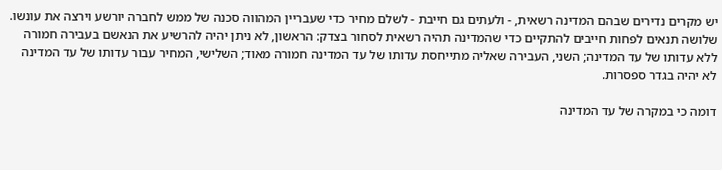יש מקרים נדירים שבהם המדינה רשאית, - ולעתים גם חייבת - לשלם מחיר כדי שעבריין המהווה סכנה של ממש לחברה יורשע וירצה את עונשו. שלושה תנאים לפחות חייבים להתקיים כדי שהמדינה תהיה רשאית לסחור בצדק: הראשון, לא ניתן יהיה להרשיע את הנאשם בעבירה חמורה ללא עדותו של עד המדינה; השני, העבירה שאליה מתייחסת עדותו של עד המדינה חמורה מאוד; השלישי, המחיר עבור עדותו של עד המדינה לא יהיה בגדר ספסרות.

דומה כי במקרה של עד המדינה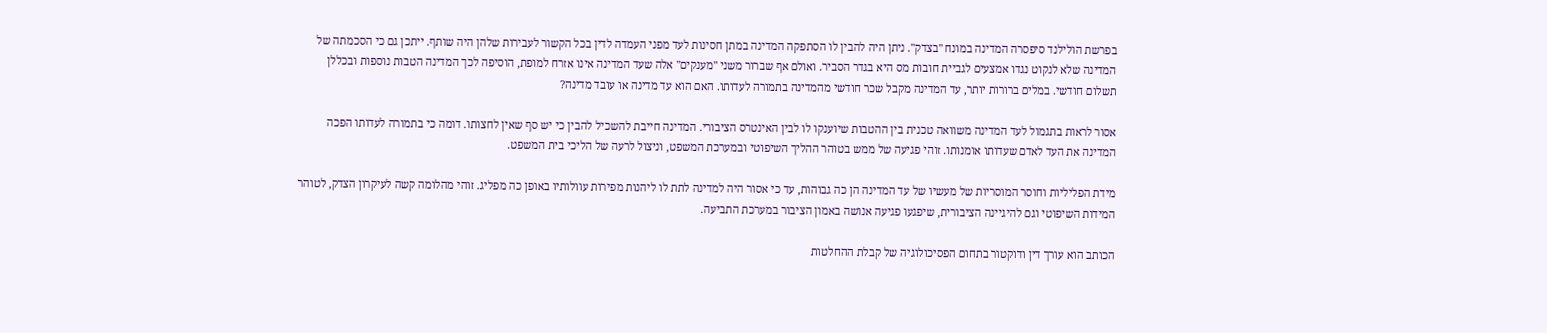בפרשת הולילנד סיפסרה המדינה במונח "בצדק". ניתן היה להבין לו הסתפקה המדינה במתן חסינות לעד מפני העמדה לדין בכל הקשור לעבירות שלהן היה שותף. ייתכן גם כי הסכמתה של המדינה שלא לנקוט נגדו אמצעים לגביית חובות מס היא בגדר הסביר. ואולם אף שברור משני "מענקים" אלה שעד המדינה אינו אזרח למופת, הוסיפה לכך המדינה הטבות נוספות ובכללן תשלום חודשי. במלים ברורות יותר, עד המדינה מקבל שכר חודשי מהמדינה בתמורה לעדותו. האם הוא עד מדינה או עובד מדינה?

אסור לראות בתגמול לעד המדינה משוואה טכנית בין ההטבות שיוענקו לו לבין האינטרס הציבורי. המדינה חייבת להשכיל להבין כי יש סף שאין לחצותו. דומה כי בתמורה לעדותו הפכה המדינה את העד לאדם שעדותו אומנותו. זוהי פגיעה של ממש בטוהר ההליך השיפוטי ובמערכת המשפט, וניצול לרעה של הליכי בית המשפט.

מידת הפליליות וחוסר המוסריות של מעשיו של עד המדינה הן כה גבוהות, עד כי אסור היה למדינה לתת לו ליהנות מפירות עוולותיו באופן כה מפליג. זוהי מהלומה קשה לעיקרון הצדק, לטוהר המידות השיפוטי וגם להיגיינה הציבורית, שיפגעו פגיעה אנושה באמון הציבור במערכת התביעה.

הכותב הוא עורך דין ודוקטור בתחום הפסיכולוגיה של קבלת ההחלטות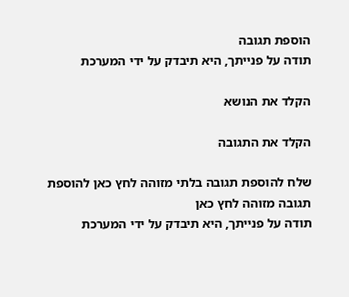הוספת תגובה
תודה על פנייתך, היא תיבדק על ידי המערכת

הקלד את הנושא

הקלד את התגובה

שלח להוספת תגובה בלתי מזוהה לחץ כאן להוספת תגובה מזוהה לחץ כאן
תודה על פנייתך, היא תיבדק על ידי המערכת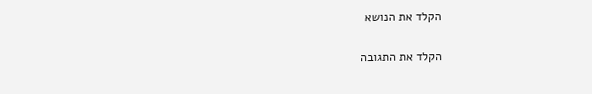הקלד את הנושא

הקלד את התגובה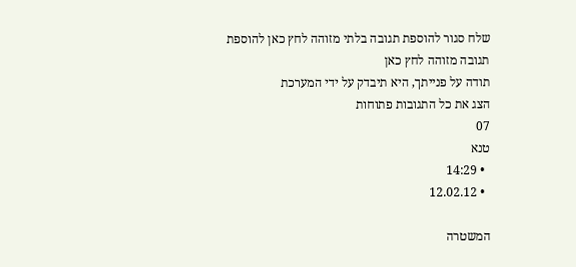שלח סגור להוספת תגובה בלתי מזוהה לחץ כאן להוספת תגובה מזוהה לחץ כאן
תודה על פנייתך, היא תיבדק על ידי המערכת
הצג את כל התגובות פתוחות
07
טנא
  • 14:29
  • 12.02.12

המשטרה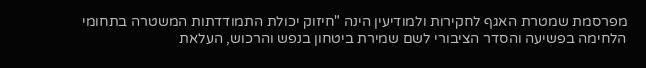מפרסמת שמטרת האגף לחקירות ולמודיעין הינה "חיזוק יכולת התמודדתות המשטרה בתחומי הלחימה בפשיעה והסדר הציבורי לשם שמירת ביטחון בנפש והרכוש, העלאת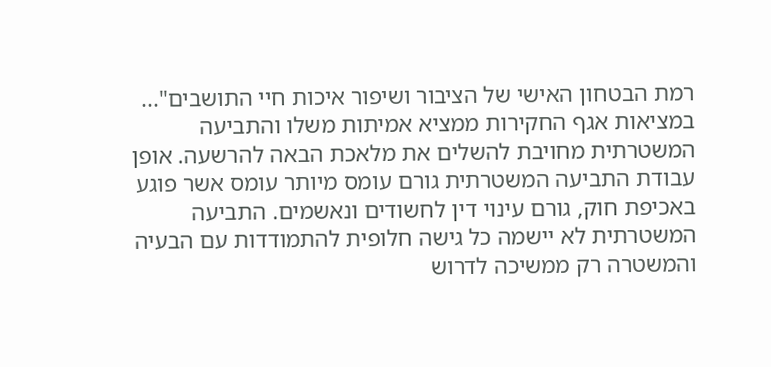רמת הבטחון האישי של הציבור ושיפור איכות חיי התושבים"... במציאות אגף החקירות ממציא אמיתות משלו והתביעה המשטרתית מחויבת להשלים את מלאכת הבאה להרשעה. אופן עבודת התביעה המשטרתית גורם עומס מיותר עומס אשר פוגע באכיפת חוק, גורם עינוי דין לחשודים ונאשמים. התביעה המשטרתית לא יישמה כל גישה חלופית להתמודדות עם הבעיה והמשטרה רק ממשיכה לדרוש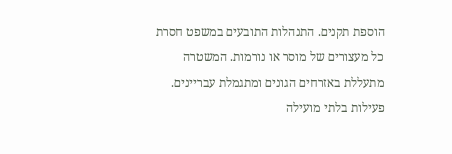הוספת תקנים. התנהלות התובעים במשפט חסרת כל מעצורים של מוסר או נורמות. המשטרה מתעללת באזרחים הגונים ומתגמלת עבריינים. פעילות בלתי מועילה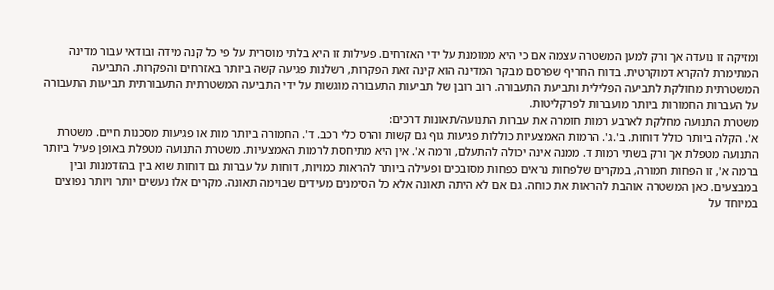ומזיקה זו נועדה אך ורק למען המשטרה עצמה אם כי היא ממומנת על ידי האזרחים. פעילות זו היא בלתי מוסרית על פי כל קנה מידה ובודאי עבור מדינה המתימרת להקרא דמוקרטית. בדוח החריף שפרסם מבקר המדינה הוא קינה זאת הפקרות, רשלנות פגיעה קשה ביותר באזרחים והפקרות. התביעה המשטרתית מחולקת לתביעה הפלילית ותביעת התעבורה. רוב רובן של תביעות התעבורה מוגשות על ידי התביעה המשטרתית התעבורתית תביעות התעבורה על העברות החמורות ביותר מועברות לפרקליטות.
משטרת התנועה מחלקת לארבע רמות חומרה את עברות התנועה/תאונות דרכים:
א'. הקלה ביותר כולל דוחות. ב'.ג'. הרמות האמצעיות כוללות פגיעות גוף גם קשות והרס כלי רכב. ד'. החמורה ביותר מות או פגיעות מסכנות חיים. משטרת התנועה מטפלת אך ורק בשתי רמות ד. ממנה אינה יכולה להתעלם, ורמה א'. אין היא מתיחסת לרמות האמצעיות. משטרת התנועה מטפלת באופן פעיל ביותר ברמה א', זו הפחות חמורה, במקרים שלפחות נראים כפחות מסובכים ופעילה ביותר להראות כמויות, דוחות על עברות גם דוחות שוא בין בהזדמנות ובין במבצעים. כאן המשטרה אוהבת להראות את כוחה. גם אם לא היתה תאונה אלא כל הסימנים מעידים שבוימה תאונה. מקרים אלו נעשים יותר ויותר נפוצים במיוחד על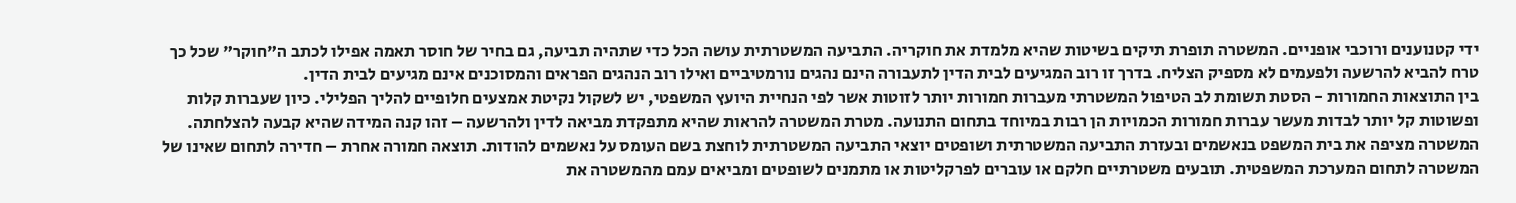ידי קטנוענים ורוכבי אופניים. המשטרה תופרת תיקים בשיטות שהיא מלמדת את חוקריה. התביעה המשטרתית עושה הכל כדי שתהיה תביעה, גם בחיר של חוסר תאמה אפילו לכתב ה"חוקר" שכל כך טרח להביא להרשעה ולפעמים לא מספיק הצליח. בדרך זו רוב המגיעים לבית הדין לתעבורה הינם נהגים נורמטיביים ואילו רוב הנהגים הפראים והמסוכנים אינם מגיעים לבית הדין.
בין התוצאות החמורות - הסטת תשומת לב הטיפול המשטרתי מעברות חמורות יותר לזוטות אשר לפי הנחיית היועץ המשפטי, יש לשקול נקיטת אמצעים חלופיים להליך הפלילי. כיון שעברות קלות ופשוטות קל יותר לבדות מעשר עברות חמורות הכמויות הן רבות במיוחד בתחום התנועה. מטרת המשטרה להראות שהיא מתפקדת מביאה לדין ולהרשעה – זהו קנה המידה שהיא קבעה להצלחתה. המשטרה מציפה את בית המשפט בנאשמים ובעזרת התביעה המשטרתית ושופטים יוצאי התביעה המשטרתית לוחצת בשם העומס על נאשמים להודות. תוצאה חמורה אחרת – חדירה לתחום שאינו של המשטרה לתחום המערכת המשפטית. תובעים משטרתיים חלקם או עוברים לפרקליטות או מתמנים לשופטים ומביאים עמם מהמשטרה את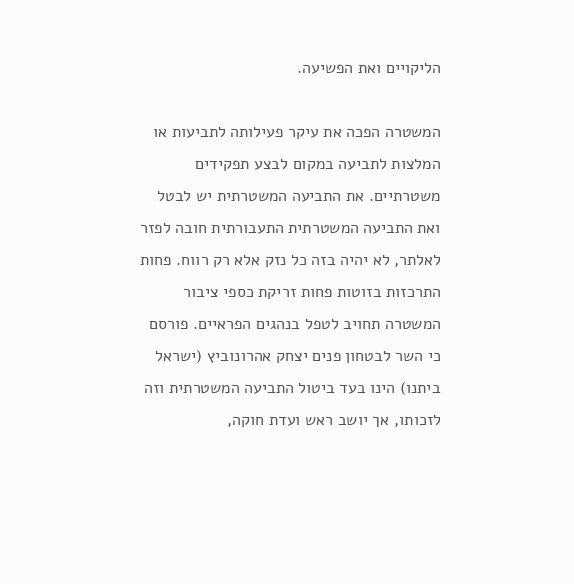הליקויים ואת הפשיעה.

המשטרה הפכה את עיקר פעילותה לתביעות או המלצות לתביעה במקום לבצע תפקידים משטרתיים. את התביעה המשטרתית יש לבטל ואת התביעה המשטרתית התעבורתית חובה לפזר לאלתר, לא יהיה בזה כל נזק אלא רק רווח. פחות התרכזות בזוטות פחות זריקת כספי ציבור המשטרה תחויב לטפל בנהגים הפראיים. פורסם כי השר לבטחון פנים יצחק אהרונוביץ (ישראל ביתנו) הינו בעד ביטול התביעה המשטרתית וזה לזכותו, אך יושב ראש ועדת חוקה,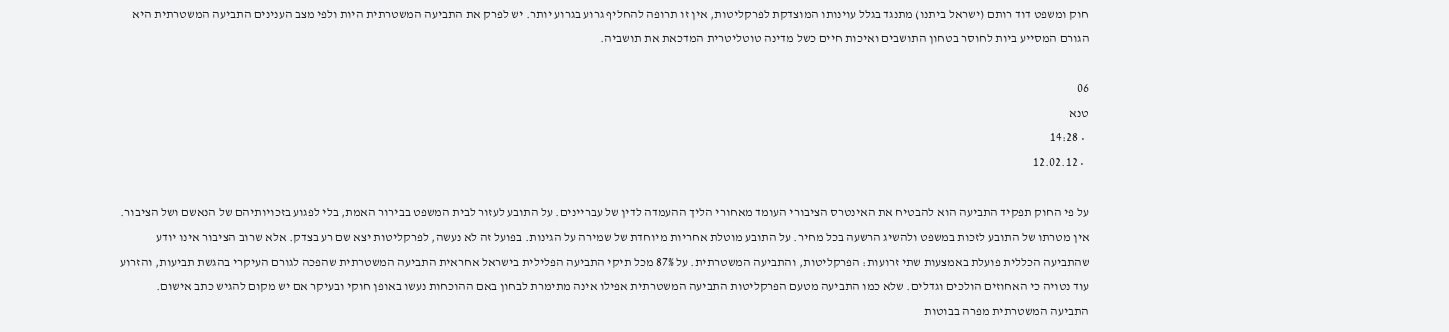חוק ומשפט דוד רותם (ישראל ביתנו) מתנגד בגלל עוינותו המוצדקת לפרקליטות, אין זו תרופה להחליף גרוע בגרוע יותר. יש לפרק את התביעה המשטרתית היות ולפי מצב הענינים התביעה המשטרתית היא הגורם המסייע ביות לחוסר בטחון התושבים ואיכות חיים כשל מדינה טוטליטרית המדכאת את תושביה.

06
טנא
  • 14:28
  • 12.02.12

על פי החוק תפקיד התביעה הוא להבטיח את האינטרס הציבורי העומד מאחורי הליך ההעמדה לדין של עבריינים. על התובע לעזור לבית המשפט בבירור האמת, בלי לפגוע בזכויותיהם של הנאשם ושל הציבור. אין מטרתו של התובע לזכות במשפט ולהשיג הרשעה בכל מחיר. על התובע מוטלת אחריות מיוחדת של שמירה על הגינות. בפועל זה לא נעשה, לפרקליטות יצא שם רע בצדק. אלא שרוב הציבור אינו יודע שהתביעה הכללית פועלת באמצעות שתי זרועות: הפרקליטות, והתביעה המשטרתית. על 87% מכל תיקי התביעה הפלילית בישראל אחראית התביעה המשטרתית שהפכה לגורם העיקרי בהגשת תביעות, והזרוע עוד נטויה כי האחוזים הולכים וגדלים. שלא כמו התביעה מטעם הפרקליטות התביעה המשטרתית אפילו אינה מתימרת לבחון באם ההוכחות נעשו באופן חוקי ובעיקר אם יש מקום להגיש כתב אישום. התביעה המשטרתית מפרה בבוטות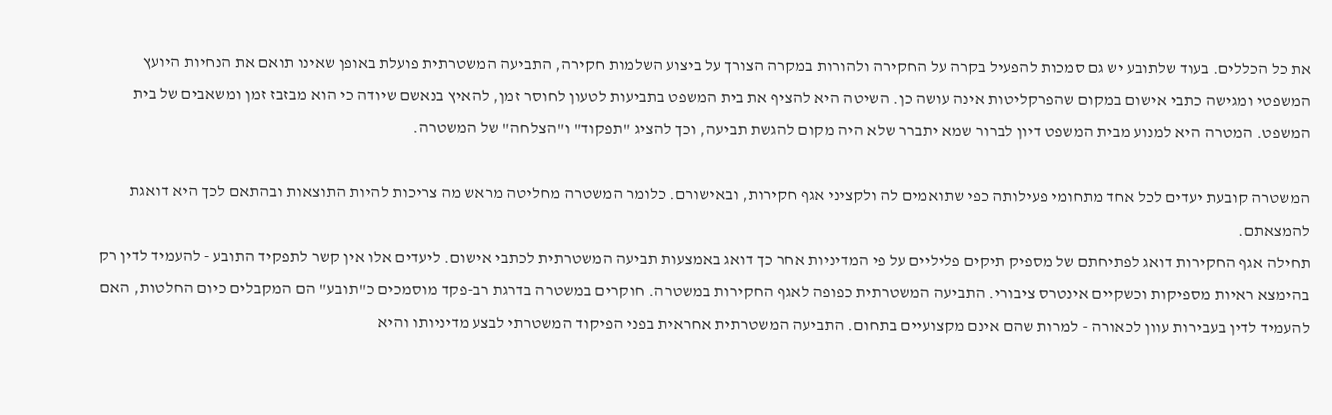את כל הכללים. בעוד שלתובע יש גם סמכות להפעיל בקרה על החקירה ולהורות במקרה הצורך על ביצוע השלמות חקירה, התביעה המשטרתית פועלת באופן שאינו תואם את הנחיות היועץ המשפטי ומגישה כתבי אישום במקום שהפרקליטות אינה עושה כן. השיטה היא להציף את בית המשפט בתביעות לטעון לחוסר זמן, להאיץ בנאשם שיודה כי הוא מבזבז זמן ומשאבים של בית המשפט. המטרה היא למנוע מבית המשפט דיון לברור שמא יתברר שלא היה מקום להגשת תביעה, וכך להציג "תפקוד" ו"הצלחה" של המשטרה.

המשטרה קובעת יעדים לכל אחד מתחומי פעילותה כפי שתואמים לה ולקציני אגף חקירות, ובאישורם. כלומר המשטרה מחליטה מראש מה צריכות להיות התוצאות ובהתאם לכך היא דואגת להמצאתם.
תחילה אגף החקירות דואג לפתיחתם של מספיק תיקים פליליים על פי המדיניות אחר כך דואג באמצעות תביעה המשטרתית לכתבי אישום. ליעדים אלו אין קשר לתפקיד התובע - להעמיד לדין רק בהימצא ראיות מספיקות וכשקיים אינטרס ציבורי. התביעה המשטרתית כפופה לאגף החקירות במשטרה. חוקרים במשטרה בדרגת רב-פקד מוסמכים כ"תובע" הם המקבלים כיום החלטות, האם להעמיד לדין בעבירות עוון לכאורה - למרות שהם אינם מקצועיים בתחום. התביעה המשטרתית אחראית בפני הפיקוד המשטרתי לבצע מדיניותו והיא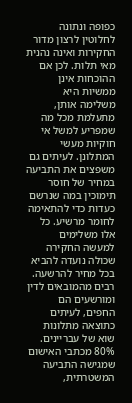כפופה ונתונה לחלוטין לרצון מדור החקירות ואינה נהנית מאי תלות. לכן אם ההוכחות אינן ממשיות היא משלימה אותן, מתעלמת מכל מה שמפריע למשל אי חוקיות מעשי המתלונן. לעיתים גם משפצים את התביעה במחיר של חוסר תימוכין במה שנרשם כעדות כדי להתאימה לחומר מרשיע. כל אלו משלימים למעשה החקירה שכולה נועדה להביא בכל מחיר להרשעה. רבים מהמובאים לדין ומורשעים הם החפים, לעיתים כתוצאה מתלונות שוא של עבריינים. 80% מכתבי האישום שמגישה התביעה המשטרתית,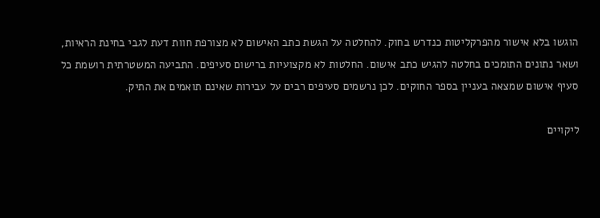הוגשו בלא אישור מהפרקליטות כנדרש בחוק. להחלטה על הגשת כתב האישום לא מצורפת חוות דעת לגבי בחינת הראיות, ושאר נתונים התומכים בחלטה להגיש כתב אישום. החלטות לא מקצועיות ברישום סעיפים. התביעה המשטרתית רושמת כל סעיף אישום שמצאה בעניין בספר החוקים. לכן נרשמים סעיפים רבים על עבירות שאינם תואמים את התיק.

ליקויים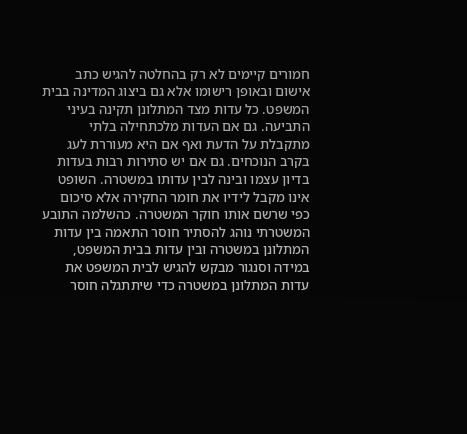חמורים קיימים לא רק בהחלטה להגיש כתב אישום ובאופן רישומו אלא גם ביצוג המדינה בבית המשפט. כל עדות מצד המתלונן תקינה בעיני התביעה. גם אם העדות מלכתחילה בלתי מתקבלת על הדעת ואף אם היא מעוררת לעג בקרב הנוכחים. גם אם יש סתירות רבות בעדות בדיון עצמו ובינה לבין עדותו במשטרה. השופט אינו מקבל לידיו את חומר החקירה אלא סיכום כפי שרשם אותו חוקר המשטרה. כהשלמה התובע המשטרתי נוהג להסתיר חוסר התאמה בין עדות המתלונן במשטרה ובין עדות בבית המשפט, במידה וסנגור מבקש להגיש לבית המשפט את עדות המתלונן במשטרה כדי שיתתגלה חוסר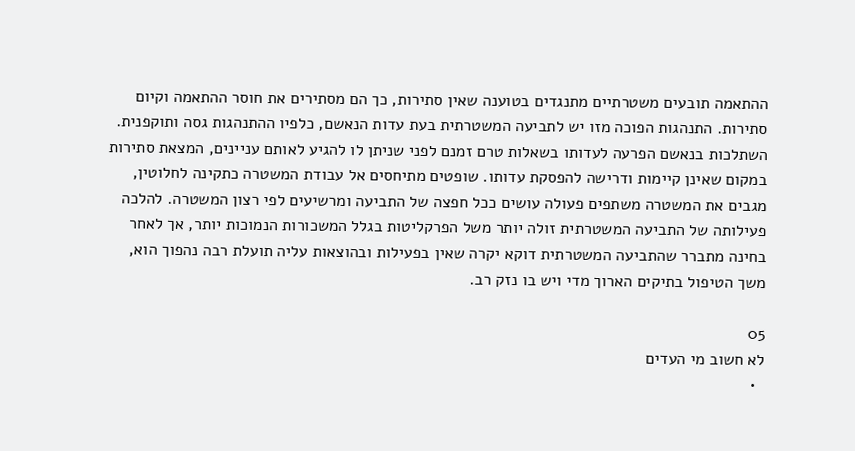ההתאמה תובעים משטרתיים מתנגדים בטוענה שאין סתירות, כך הם מסתירים את חוסר ההתאמה וקיום סתירות. התנהגות הפוכה מזו יש לתביעה המשטרתית בעת עדות הנאשם, כלפיו ההתנהגות גסה ותוקפנית. השתלכות בנאשם הפרעה לעדותו בשאלות טרם זמנם לפני שניתן לו להגיע לאותם עניינים, המצאת סתירות במקום שאינן קיימות ודרישה להפסקת עדותו. שופטים מתיחסים אל עבודת המשטרה כתקינה לחלוטין, מגבים את המשטרה משתפים פעולה עושים ככל חפצה של התביעה ומרשיעים לפי רצון המשטרה. להלכה פעילותה של התביעה המשטרתית זולה יותר משל הפרקליטות בגלל המשכורות הנמוכות יותר, אך לאחר בחינה מתברר שהתביעה המשטרתית דוקא יקרה שאין בפעילות ובהוצאות עליה תועלת רבה נהפוך הוא, משך הטיפול בתיקים הארוך מדי ויש בו נזק רב.

05
לא חשוב מי העדים
  •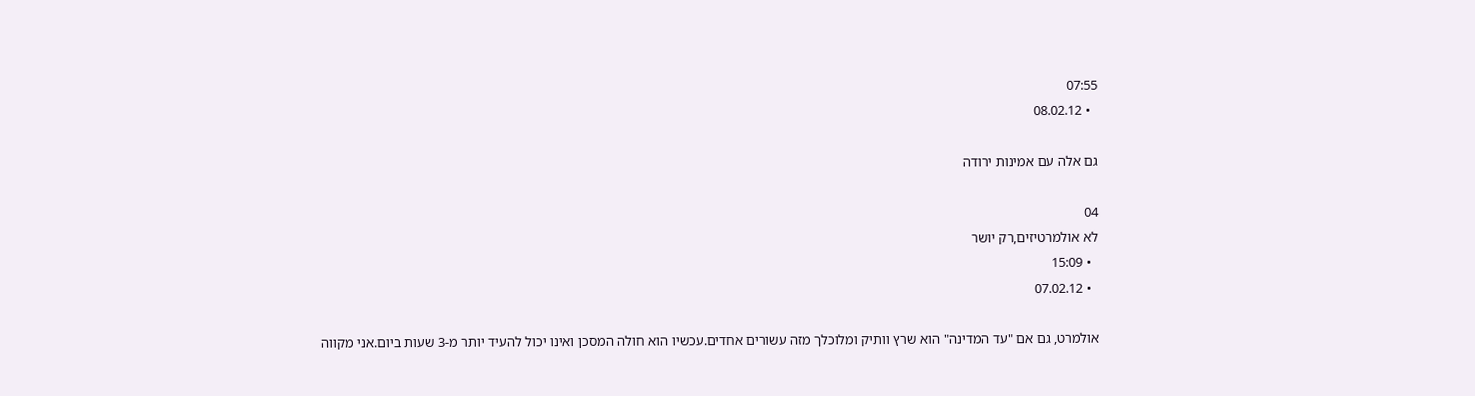07:55
  • 08.02.12

גם אלה עם אמינות ירודה

04
לא אולמרטיזים,רק יושר
  • 15:09
  • 07.02.12

אולמרט, גם אם "עד המדינה" הוא שרץ וותיק ומלוכלך מזה עשורים אחדים.עכשיו הוא חולה המסכן ואינו יכול להעיד יותר מ-3 שעות ביום.אני מקווה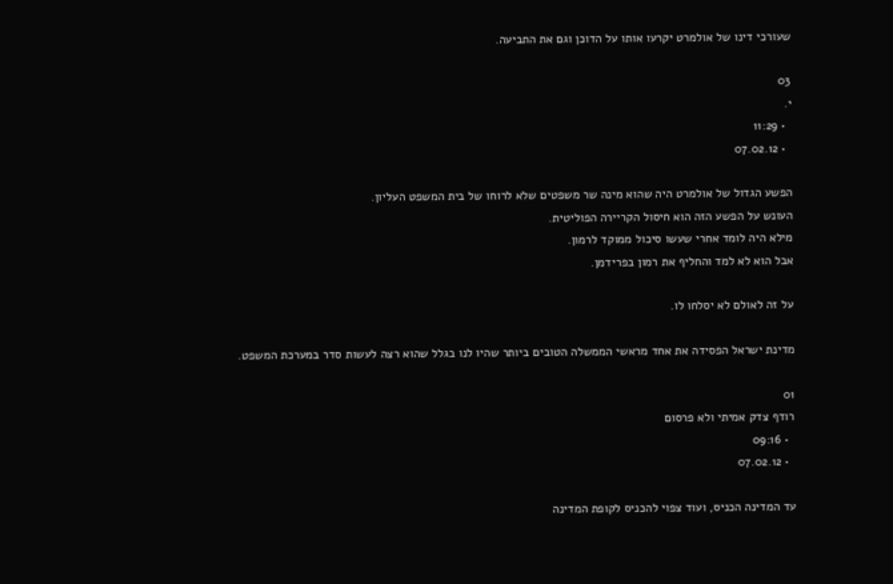שעורכי דינו של אולמרט יקרעו אותו על הדוכן וגם את התביעה.

03
י.
  • 11:29
  • 07.02.12

הפשע הגדול של אולמרט היה שהוא מינה שר משפטים שלא לרוחו של בית המשפט העליון.
העונש על הפשע הזה הוא חיסול הקריירה הפוליטית.
מילא היה לומד אחרי שעשו סיכול ממוקד לרמון.
אבל הוא לא למד והחליף את רמון בפרידמן.

על זה לאולם לא יסלחו לו.

מדינת ישראל הפסידה את אחד מראשי הממשלה הטובים ביותר שהיו לנו בגלל שהוא רצה לעשות סדר במערכת המשפט.

01
רודף צדק אמיתי ולא פרסום
  • 09:16
  • 07.02.12

עד המדינה הכניס, ועוד צפוי להכניס לקופת המדינה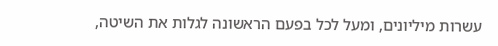עשרות מיליונים, ומעל לכל בפעם הראשונה לגלות את השיטה,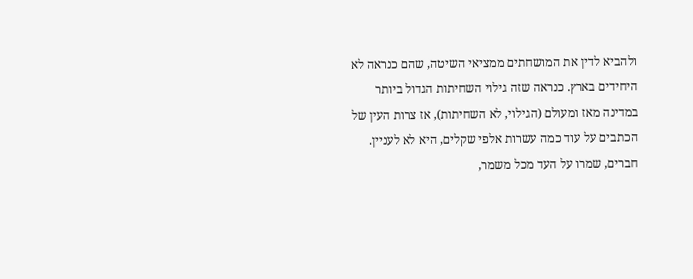ולהביא לדין את המושחתים ממציאי השיטה, שהם כנראה לא היחידים בארץ. כנראה שזה גילוי השחיתות הגדול ביותר במדינה מאז ומעולם (הגילוי, לא השחיתות), אז צרות העין של הכתבים על עוד כמה עשרות אלפי שקלים, היא לא לעניין. חברים, שמרו על העד מכל משמר,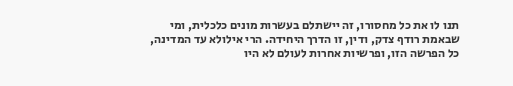תנו לו את כל מחסורו, זה יישתלם בעשרות מונים כלכלית, ומי שבאמת רודף צדק, ודין, זו הדרך היחידה. הרי אילולא עד המדינה, כל הפרשה הזו, ופרשיות אחרות לעולם לא היו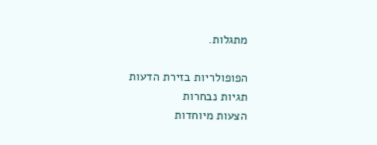מתגלות.

הפופולריות בזירת הדעות
תגיות נבחרות
הצעות מיוחדות